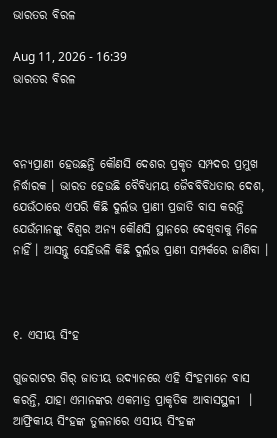ଭାରତର ବିରଳ

Aug 11, 2026 - 16:39
ଭାରତର ବିରଳ



ବନ୍ୟପ୍ରାଣୀ ହେଉଛନ୍ତି କୌଣସି ଦେଶର ପ୍ରକୃତ ସମ୍ପଦର ପ୍ରମୁଖ ନିର୍ଦ୍ଧାରକ । ଭାରତ ହେଉଛି ବୈବିଧ୍ୟମୟ ଜୈବବିବିଧତାର ଦେଶ, ଯେଉଁଠାରେ ଏପରି କିଛି ଦୁର୍ଲଭ ପ୍ରାଣୀ ପ୍ରଜାତି ବାସ କରନ୍ତି ଯେଉଁମାନଙ୍କୁ ବିଶ୍ୱର ଅନ୍ୟ କୌଣସି ସ୍ଥାନରେ ଦେଖିବାକୁ ମିଳେ ନାହିଁ । ଆସନ୍ତୁ ସେହିଭଳି କିଛି ଦୁର୍ଲଭ ପ୍ରାଣୀ ସମ୍ପର୍କରେ ଜାଣିବା ।



୧. ଏସୀୟ ସିଂହ

ଗୁଜରାଟର ଗିର୍ ଜାତୀୟ ଉଦ୍ୟାନରେ ଏହି ସିଂହମାନେ ବାସ କରନ୍ତି, ଯାହା ଏମାନଙ୍କର ଏକମାତ୍ର ପ୍ରାକୃତିକ ଆବାସସ୍ଥଳୀ  । ଆଫ୍ରିକୀୟ ସିଂହଙ୍କ ତୁଳନାରେ ଏସୀୟ ସିଂହଙ୍କ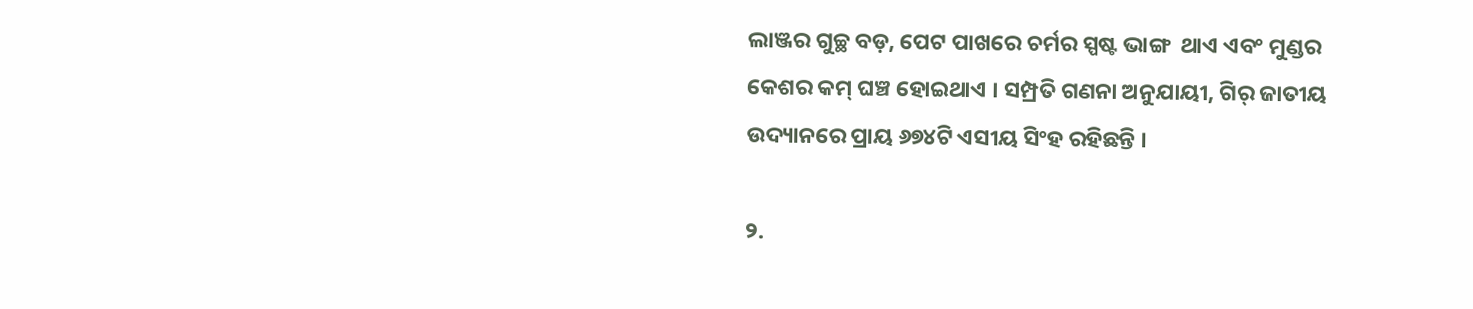ଲାଞ୍ଜର ଗୁଚ୍ଛ ବଡ଼, ପେଟ ପାଖରେ ଚର୍ମର ସ୍ପଷ୍ଟ ଭାଙ୍ଗ  ଥାଏ ଏବଂ ମୁଣ୍ଡର କେଶର କମ୍ ଘଞ୍ଚ ହୋଇଥାଏ । ସମ୍ପ୍ରତି ଗଣନା ଅନୁଯାୟୀ, ଗିର୍ ଜାତୀୟ ଉଦ୍ୟାନରେ ପ୍ରାୟ ୬୭୪ଟି ଏସୀୟ ସିଂହ ରହିଛନ୍ତି ।

୨.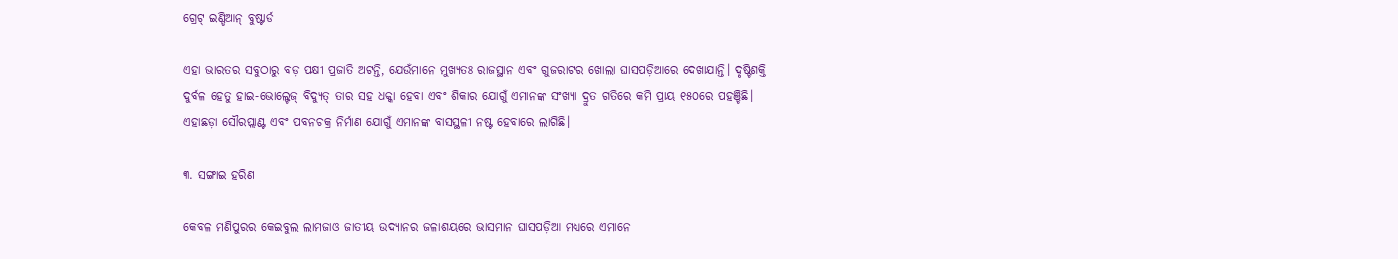ଗ୍ରେଟ୍ ଇଣ୍ଡିଆନ୍ ବୁଷ୍ଟାର୍ଡ

ଏହା ଭାରତର ସବୁଠାରୁ ବଡ଼ ପକ୍ଷୀ ପ୍ରଜାତି ଅଟନ୍ତି, ଯେଉଁମାନେ ମୁଖ୍ୟତଃ ରାଜସ୍ଥାନ ଏବଂ ଗୁଜରାଟର ଖୋଲା ଘାସପଡ଼ିଆରେ ଦେଖାଯାନ୍ତି। ଦୃଷ୍ଟିଶକ୍ତି ଦୁର୍ବଳ ହେତୁ ହାଇ-ଭୋଲ୍ଟେଜ୍ ବିଦ୍ୟୁତ୍ ତାର ସହ ଧକ୍କା ହେବା ଏବଂ ଶିକାର ଯୋଗୁଁ ଏମାନଙ୍କ ସଂଖ୍ୟା ଦ୍ରୁତ ଗତିରେ କମି ପ୍ରାୟ ୧୫୦ରେ ପହଞ୍ଚିଛି। ଏହାଛଡ଼ା ସୌରପ୍ଲାଣ୍ଟ ଏବଂ ପବନଚକ୍ର ନିର୍ମାଣ ଯୋଗୁଁ ଏମାନଙ୍କ ବାସସ୍ଥଳୀ ନଷ୍ଟ ହେବାରେ ଲାଗିଛି।

୩. ସଙ୍ଗାଇ ହରିଣ

କେବଳ ମଣିପୁରର କେଇବୁଲ ଲାମଜାଓ ଜାତୀୟ ଉଦ୍ୟାନର ଜଳାଶୟରେ ଭାସମାନ ଘାସପଡ଼ିଆ ମଧ୍ୟରେ ଏମାନେ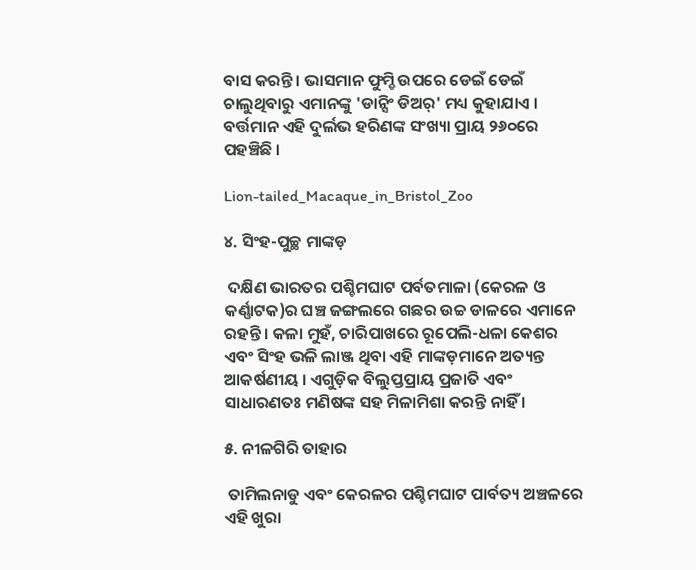ବାସ କରନ୍ତି । ଭାସମାନ ଫୁମ୍ଡି ଉପରେ ଡେଇଁ ଡେଇଁ ଚାଲୁଥିବାରୁ ଏମାନଙ୍କୁ 'ଡାନ୍ସିଂ ଡିଅର୍' ମଧ୍ୟ କୁହାଯାଏ । ବର୍ତ୍ତମାନ ଏହି ଦୁର୍ଲଭ ହରିଣଙ୍କ ସଂଖ୍ୟା ପ୍ରାୟ ୨୬୦ରେ ପହଞ୍ଚିଛି ।

Lion-tailed_Macaque_in_Bristol_Zoo

୪. ସିଂହ-ପୁଚ୍ଛ ମାଙ୍କଡ଼

 ଦକ୍ଷିଣ ଭାରତର ପଶ୍ଚିମଘାଟ ପର୍ବତମାଳା (କେରଳ ଓ କର୍ଣ୍ଣାଟକ)ର ଘଞ୍ଚ ଜଙ୍ଗଲରେ ଗଛର ଉଚ୍ଚ ଡାଳରେ ଏମାନେ ରହନ୍ତି । କଳା ମୁହଁ, ଚାରିପାଖରେ ରୂପେଲି-ଧଳା କେଶର ଏବଂ ସିଂହ ଭଳି ଲାଞ୍ଜ ଥିବା ଏହି ମାଙ୍କଡ଼ମାନେ ଅତ୍ୟନ୍ତ ଆକର୍ଷଣୀୟ । ଏଗୁଡ଼ିକ ବିଲୁପ୍ତପ୍ରାୟ ପ୍ରଜାତି ଏବଂ ସାଧାରଣତଃ ମଣିଷଙ୍କ ସହ ମିଳାମିଶା କରନ୍ତି ନାହିଁ ।

୫. ନୀଳଗିରି ତାହାର

 ତାମିଲନାଡୁ ଏବଂ କେରଳର ପଶ୍ଚିମଘାଟ ପାର୍ବତ୍ୟ ଅଞ୍ଚଳରେ ଏହି ଖୁରା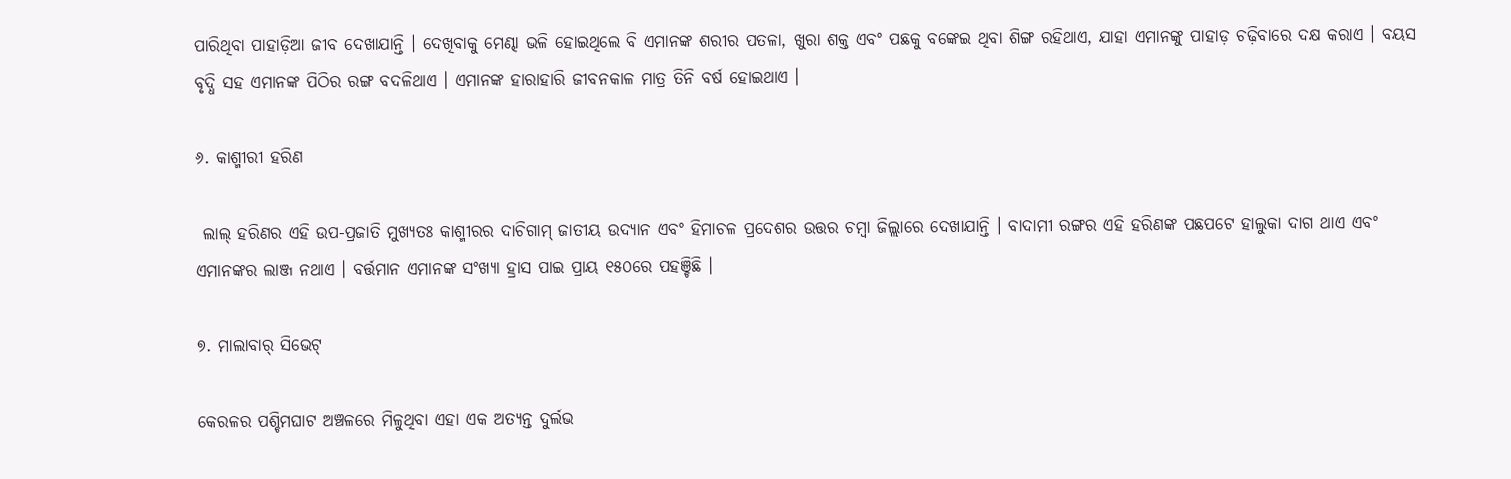ପାରିଥିବା ପାହାଡ଼ିଆ ଜୀବ ଦେଖାଯାନ୍ତି । ଦେଖିବାକୁ ମେଣ୍ଢା ଭଳି ହୋଇଥିଲେ ବି ଏମାନଙ୍କ ଶରୀର ପତଳା, ଖୁରା ଶକ୍ତ ଏବଂ ପଛକୁ ବଙ୍କେଇ ଥିବା ଶିଙ୍ଗ ରହିଥାଏ, ଯାହା ଏମାନଙ୍କୁ ପାହାଡ଼ ଚଢ଼ିବାରେ ଦକ୍ଷ କରାଏ । ବୟସ ବୃଦ୍ଧି ସହ ଏମାନଙ୍କ ପିଠିର ରଙ୍ଗ ବଦଳିଥାଏ । ଏମାନଙ୍କ ହାରାହାରି ଜୀବନକାଳ ମାତ୍ର ତିନି ବର୍ଷ ହୋଇଥାଏ ।

୬. କାଶ୍ମୀରୀ ହରିଣ

 ଲାଲ୍ ହରିଣର ଏହି ଉପ-ପ୍ରଜାତି ମୁଖ୍ୟତଃ କାଶ୍ମୀରର ଦାଚିଗାମ୍ ଜାତୀୟ ଉଦ୍ୟାନ ଏବଂ ହିମାଚଳ ପ୍ରଦେଶର ଉତ୍ତର ଚମ୍ବା ଜିଲ୍ଲାରେ ଦେଖାଯାନ୍ତି । ବାଦାମୀ ରଙ୍ଗର ଏହି ହରିଣଙ୍କ ପଛପଟେ ହାଲୁକା ଦାଗ ଥାଏ ଏବଂ ଏମାନଙ୍କର ଲାଞ୍ଜ ନଥାଏ । ବର୍ତ୍ତମାନ ଏମାନଙ୍କ ସଂଖ୍ୟା ହ୍ରାସ ପାଇ ପ୍ରାୟ ୧୫୦ରେ ପହଞ୍ଚିଛି ।

୭. ମାଲାବାର୍ ସିଭେଟ୍

କେରଳର ପଶ୍ଚିମଘାଟ ଅଞ୍ଚଳରେ ମିଳୁଥିବା ଏହା ଏକ ଅତ୍ୟନ୍ତ ଦୁର୍ଲଭ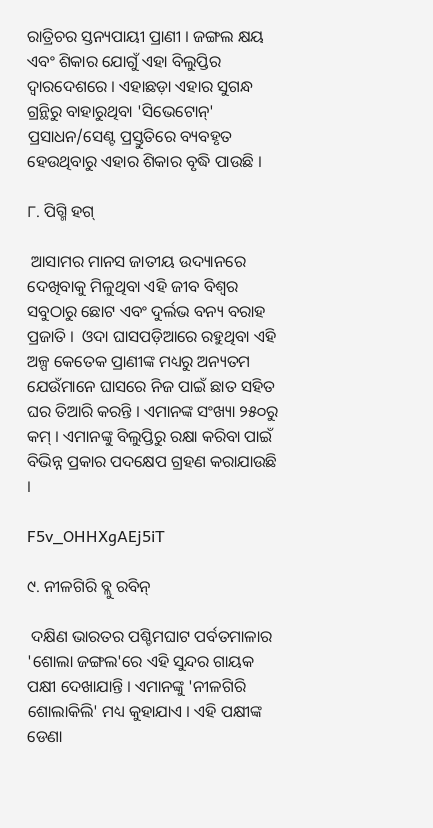ରାତ୍ରିଚର ସ୍ତନ୍ୟପାୟୀ ପ୍ରାଣୀ । ଜଙ୍ଗଲ କ୍ଷୟ ଏବଂ ଶିକାର ଯୋଗୁଁ ଏହା ବିଲୁପ୍ତିର ଦ୍ୱାରଦେଶରେ । ଏହାଛଡ଼ା ଏହାର ସୁଗନ୍ଧ ଗ୍ରନ୍ଥିରୁ ବାହାରୁଥିବା 'ସିଭେଟୋନ୍'   ପ୍ରସାଧନ/ସେଣ୍ଟ ପ୍ରସ୍ତୁତିରେ ବ୍ୟବହୃତ ହେଉଥିବାରୁ ଏହାର ଶିକାର ବୃଦ୍ଧି ପାଉଛି ।

୮. ପିଗ୍ମି ହଗ୍

 ଆସାମର ମାନସ ଜାତୀୟ ଉଦ୍ୟାନରେ ଦେଖିବାକୁ ମିଳୁଥିବା ଏହି ଜୀବ ବିଶ୍ୱର ସବୁଠାରୁ ଛୋଟ ଏବଂ ଦୁର୍ଲଭ ବନ୍ୟ ବରାହ ପ୍ରଜାତି ।  ଓଦା ଘାସପଡ଼ିଆରେ ରହୁଥିବା ଏହି ଅଳ୍ପ କେତେକ ପ୍ରାଣୀଙ୍କ ମଧ୍ୟରୁ ଅନ୍ୟତମ ଯେଉଁମାନେ ଘାସରେ ନିଜ ପାଇଁ ଛାତ ସହିତ ଘର ତିଆରି କରନ୍ତି । ଏମାନଙ୍କ ସଂଖ୍ୟା ୨୫୦ରୁ କମ୍ । ଏମାନଙ୍କୁ ବିଲୁପ୍ତିରୁ ରକ୍ଷା କରିବା ପାଇଁ ବିଭିନ୍ନ ପ୍ରକାର ପଦକ୍ଷେପ ଗ୍ରହଣ କରାଯାଉଛି ।

F5v_OHHXgAEj5iT

୯. ନୀଳଗିରି ବ୍ଲୁ ରବିନ୍

 ଦକ୍ଷିଣ ଭାରତର ପଶ୍ଚିମଘାଟ ପର୍ବତମାଳାର 'ଶୋଲା ଜଙ୍ଗଲ'ରେ ଏହି ସୁନ୍ଦର ଗାୟକ ପକ୍ଷୀ ଦେଖାଯାନ୍ତି । ଏମାନଙ୍କୁ 'ନୀଳଗିରି ଶୋଲାକିଲି' ମଧ୍ୟ କୁହାଯାଏ । ଏହି ପକ୍ଷୀଙ୍କ ଡେଣା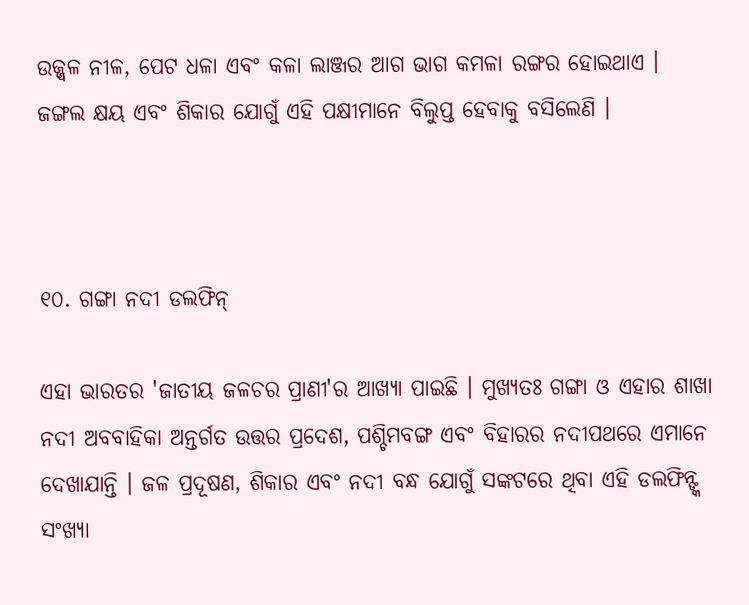ଉଜ୍ଜ୍ୱଳ ନୀଳ, ପେଟ ଧଳା ଏବଂ କଳା ଲାଞ୍ଜର ଆଗ ଭାଗ କମଳା ରଙ୍ଗର ହୋଇଥାଏ ।  ଜଙ୍ଗଲ କ୍ଷୟ ଏବଂ ଶିକାର ଯୋଗୁଁ ଏହି ପକ୍ଷୀମାନେ ବିଲୁପ୍ତ ହେବାକୁ ବସିଲେଣି ।



୧୦. ଗଙ୍ଗା ନଦୀ ଡଲଫିନ୍

ଏହା ଭାରତର 'ଜାତୀୟ ଜଳଚର ପ୍ରାଣୀ'ର ଆଖ୍ୟା ପାଇଛି । ମୁଖ୍ୟତଃ ଗଙ୍ଗା ଓ ଏହାର ଶାଖା ନଦୀ ଅବବାହିକା ଅନ୍ତର୍ଗତ ଉତ୍ତର ପ୍ରଦେଶ, ପଶ୍ଚିମବଙ୍ଗ ଏବଂ ବିହାରର ନଦୀପଥରେ ଏମାନେ ଦେଖାଯାନ୍ତି । ଜଳ ପ୍ରଦୂଷଣ, ଶିକାର ଏବଂ ନଦୀ ବନ୍ଧ ଯୋଗୁଁ ସଙ୍କଟରେ ଥିବା ଏହି ଡଲଫିନ୍ଙ୍କ ସଂଖ୍ୟା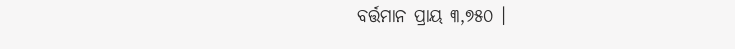ବର୍ତ୍ତମାନ ପ୍ରାୟ ୩,୭୫୦ ।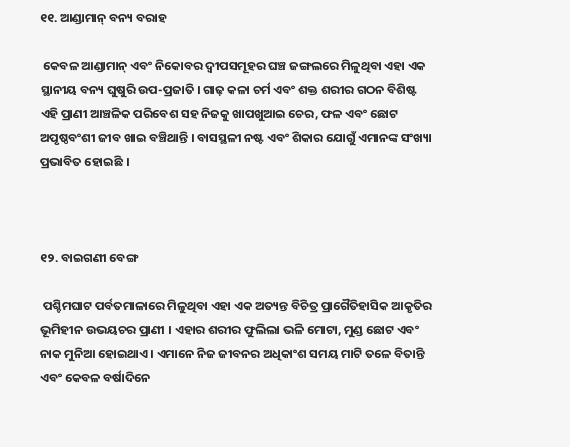୧୧. ଆଣ୍ଡାମାନ୍ ବନ୍ୟ ବରାହ

 କେବଳ ଆଣ୍ଡାମାନ୍ ଏବଂ ନିକୋବର ଦ୍ୱୀପସମୂହର ଘଞ୍ଚ ଜଙ୍ଗଲରେ ମିଳୁଥିବା ଏହା ଏକ ସ୍ଥାନୀୟ ବନ୍ୟ ଘୁଷୁରି ଉପ-ପ୍ରଜାତି । ଗାଢ଼ କଳା ଚର୍ମ ଏବଂ ଶକ୍ତ ଶରୀର ଗଠନ ବିଶିଷ୍ଟ ଏହି ପ୍ରାଣୀ ଆଞ୍ଚଳିକ ପରିବେଶ ସହ ନିଜକୁ ଖାପଖୁଆଇ ଚେର, ଫଳ ଏବଂ ଛୋଟ ଅପୃଷ୍ଠବଂଶୀ ଜୀବ ଖାଇ ବଞ୍ଚିଥାନ୍ତି । ବାସସ୍ଥଳୀ ନଷ୍ଟ ଏବଂ ଶିକାର ଯୋଗୁଁ ଏମାନଙ୍କ ସଂଖ୍ୟା ପ୍ରଭାବିତ ହୋଇଛି ।



୧୨. ବାଇଗଣୀ ବେଙ୍ଗ

 ପଶ୍ଚିମଘାଟ ପର୍ବତମାଳାରେ ମିଳୁଥିବା ଏହା ଏକ ଅତ୍ୟନ୍ତ ବିଚିତ୍ର ପ୍ରାଗୈତିହାସିକ ଆକୃତିର ଭୂମିହୀନ ଉଭୟଚର ପ୍ରାଣୀ । ଏହାର ଶରୀର ଫୁଲିଲା ଭଳି ମୋଟା, ମୁଣ୍ଡ ଛୋଟ ଏବଂ ନାକ ମୁନିଆ ହୋଇଥାଏ । ଏମାନେ ନିଜ ଜୀବନର ଅଧିକାଂଶ ସମୟ ମାଟି ତଳେ ବିତାନ୍ତି ଏବଂ କେବଳ ବର୍ଷାଦିନେ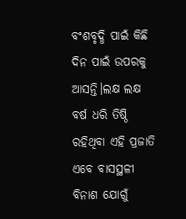ବଂଶବୃଦ୍ଧି ପାଇଁ କିଛି ଦିନ ପାଇଁ ଉପରକୁ ଆସନ୍ତି।ଲକ୍ଷ ଲକ୍ଷ ବର୍ଷ ଧରି ତିଷ୍ଠି ରହିଥିବା ଏହି ପ୍ରଜାତି ଏବେ ବାସସ୍ଥଳୀ ବିନାଶ ଯୋଗୁଁ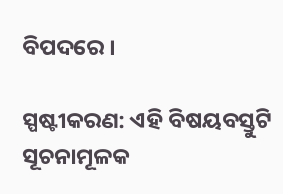ବିପଦରେ ।

ସ୍ପଷ୍ଟୀକରଣ: ଏହି ବିଷୟବସ୍ତୁଟି ସୂଚନାମୂଳକ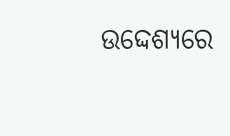ଉଦ୍ଦେଶ୍ୟରେ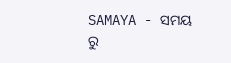SAMAYA - ସମୟ ରୁ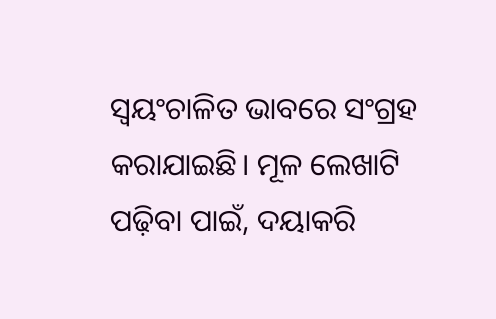ସ୍ୱୟଂଚାଳିତ ଭାବରେ ସଂଗ୍ରହ କରାଯାଇଛି। ମୂଳ ଲେଖାଟି ପଢ଼ିବା ପାଇଁ, ଦୟାକରି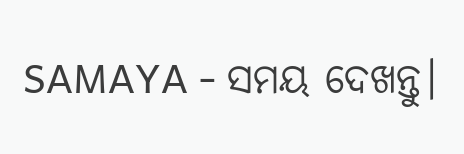SAMAYA - ସମୟ ଦେଖନ୍ତୁ।